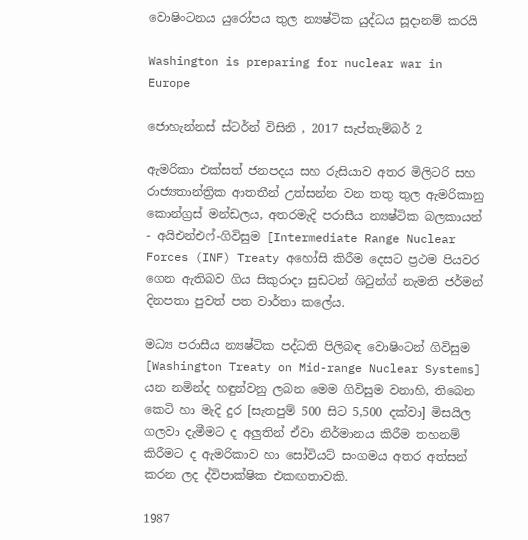වොෂිංටනය යුරෝපය තුල න්‍යෂ්ටික යුද්ධය සූදානම් කරයි

Washington is preparing for nuclear war in Europe

ජොහැන්නස් ස්ටර්න් විසිනි , 2017 සැප්තැම්බර් 2

ඇමරිකා එක්සත් ජනපදය සහ රුසියාව අතර මිලිටරි සහ රාජ්‍යතාන්ත්‍රික ආතතීන් උත්සන්න වන තතු තුල ඇමරිකානු කොන්ග්‍රස් මන්ඩලය, අතරමැදි පරාසීය න්‍යෂ්ටික බලකායන් - අයිඑන්එෆ්-ගිවිසුම [Intermediate Range Nuclear Forces (INF) Treaty අහෝසි කිරීම දෙසට ප්‍රථම පියවර ගෙන ඇතිබව ගිය සිකුරාදා සුඩටන් ශිටුන්ග් නැමති ජර්මන් දිනපතා පුවත් පත වාර්තා කලේය.

මධ්‍ය පරාසීය න්‍යෂ්ටික පද්ධති පිලිබඳ වොෂිංටන් ගිවිසුම [Washington Treaty on Mid-range Nuclear Systems] යන නමින්ද හඳුන්වනු ලබන මෙම ගිවිසුම වනාහි, තිබෙන කෙටි හා මැදි දුර [සැතපුම් 500 සිට 5,500 දක්වා] මිසයිල ගලවා දැමීමට ද අලුතින් ඒවා නිර්මානය කිරීම තහනම් කිරීමට ද ඇමරිකාව හා සෝවියට් සංගමය අතර අත්සන් කරන ලද ද්විපාක්ෂික එකඟතාවකි.

1987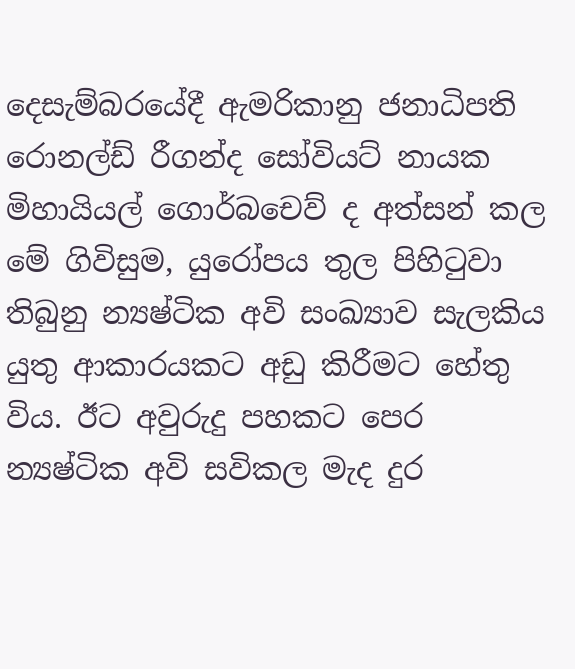දෙසැම්බරයේදී ඇමරිකානු ජනාධිපති රොනල්ඩ් රීගන්ද සෝවියට් නායක මිහායියල් ගොර්බචෙව් ද අත්සන් කල මේ ගිවිසුම, යුරෝපය තුල පිහිටුවා තිබුනු න්‍යෂ්ටික අවි සංඛ්‍යාව සැලකිය යුතු ආකාරයකට අඩු කිරීමට හේතු විය. ඊට අවුරුදු පහකට පෙර න්‍යෂ්ටික අවි සවිකල මැද දුර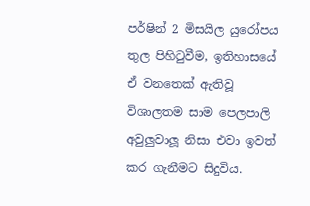පර්ෂින් 2 මිසයිල යුරෝපය තුල පිහිටුවීම, ඉතිහාසයේ ඒ වනතෙක් ඇතිවූ විශාලතම සාම පෙලපාලි අවුලුවාලූ නිසා එවා ඉවත් කර ගැනීමට සිදුවිය.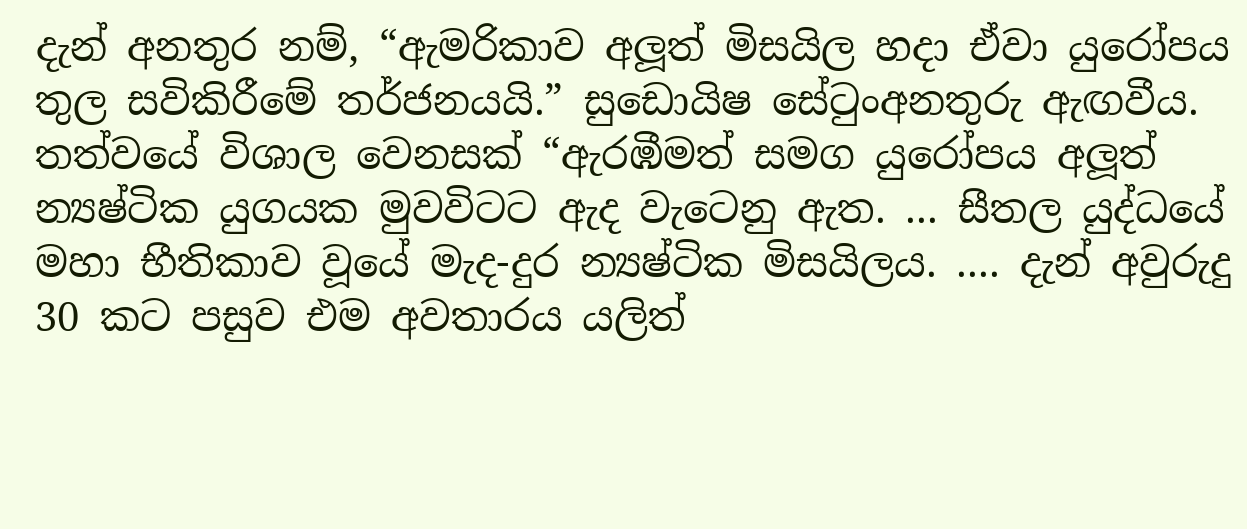දැන් අනතුර නම්, “ඇමරිකාව අලූත් මිසයිල හදා ඒවා යුරෝපය තුල සවිකිරීමේ තර්ජනයයි.” සුඩොයිෂ සේටුංඅනතුරු ඇඟවීය. තත්වයේ විශාල වෙනසක් “ඇරඹීමත් සමග යුරෝපය අලූත් න්‍යෂ්ටික යුගයක මුවවිටට ඇද වැටෙනු ඇත. ... සීතල යුද්ධයේ මහා භීතිකාව වූයේ මැද-දුර න්‍යෂ්ටික මිසයිලය. .... දැන් අවුරුදු 30 කට පසුව එම අවතාරය යලිත්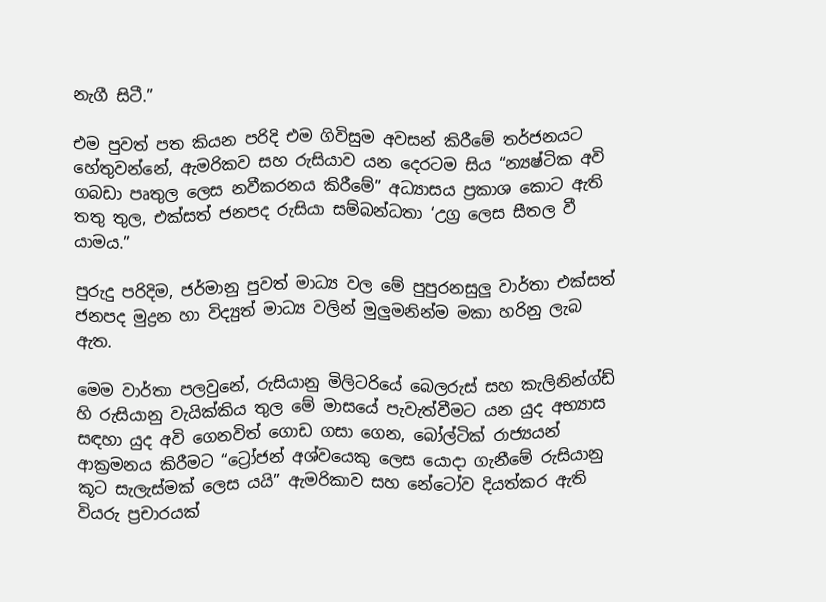නැගී සිටී.”

එම පුවත් පත කියන පරිදි එම ගිවිසුම අවසන් කිරීමේ තර්ජනයට හේතුවන්නේ, ඇමරිකව සහ රුසියාව යන දෙරටම සිය “න්‍යෂ්ටික අවි ගබඩා පෘතුල ලෙස නවීකරනය කිරීමේ” අධ්‍යාසය ප්‍රකාශ කොට ඇති තතු තුල, එක්සත් ජනපද රුසියා සම්බන්ධතා ‘උග්‍ර ලෙස සීතල වී යාමය.”

පුරුදු පරිදිම, ජර්මානු පුවත් මාධ්‍ය වල මේ පුපුරනසුලු වාර්තා එක්සත් ජනපද මුද්‍රන හා විද්‍යුත් මාධ්‍ය වලින් මුලුමනින්ම මකා හරිනු ලැබ ඇත.

මෙම වාර්තා පලවුනේ, රුසියානු මිලිටරියේ බෙලරුස් සහ කැලිනින්ග්‍ඩ් හි රුසියානු වැයික්කිය තුල මේ මාසයේ පැවැත්වීමට යන යුද අභ්‍යාස සඳහා යුද අවි ගෙනවිත් ගොඩ ගසා ගෙන, බෝල්ටික් රාජ්‍යයන් ආක්‍රමනය කිරීමට “ට්‍රෝජන් අශ්වයෙකු ලෙස යොදා ගැනීමේ රුසියානු කූට සැලැස්මක් ලෙස යයි” ඇමරිකාව සහ නේටෝව දියත්කර ඇති වියරු ප්‍රචාරයක්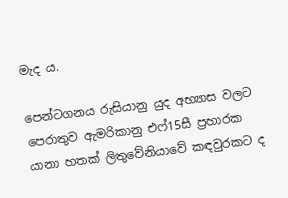මැද ය.

පෙන්ටගනය රුසියානු යුද අභ්‍යාස වලට පෙරාතුව ඇමරිකානු එෆ්15සී ප්‍රහාරක යානා හතක් ලිතුවේනියාවේ කඳවුරකට ද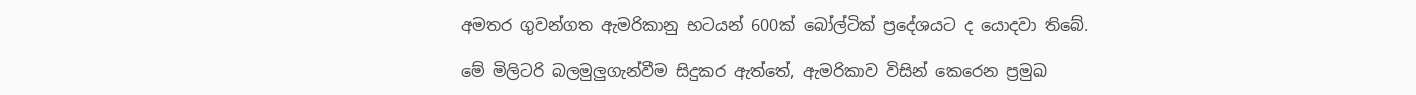අමතර ගුවන්ගත ඇමරිකානු භටයන් 600ක් බෝල්ටික් ප්‍රදේශයට ද යොදවා තිබේ.

මේ මිලිටරි බලමුලුගැන්වීම සිදුකර ඇත්තේ, ඇමරිකාව විසින් කෙරෙන ප්‍රමුඛ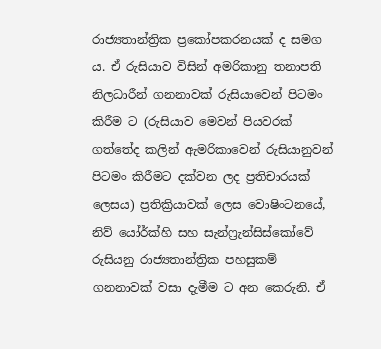රාජ්‍යතාන්ත්‍රික ප්‍රකෝපකරනයක් ද සමග ය. ඒ රුසියාව විසින් අමරිකානු තනාපති නිලධාරීන් ගනනාවක් රුසියාවෙන් පිටමං කිරීම ට (රුසියාව මෙවන් පියවරක් ගත්තේද කලින් ඇමරිකාවෙන් රුසියානුවන් පිටමං කිරීමට දක්වන ලද ප්‍රතිචාරයක් ලෙසය) ප්‍රතික්‍රියාවක් ලෙස වොෂිංටනයේ, නිව් යෝර්ක්හි සහ සැන්ෆ්‍රැන්සිස්කෝවේ රුසියනු රාජ්‍යතාන්ත්‍රික පහසුකම් ගනනාවක් වසා දැමීම ට අන කෙරුනි. ඒ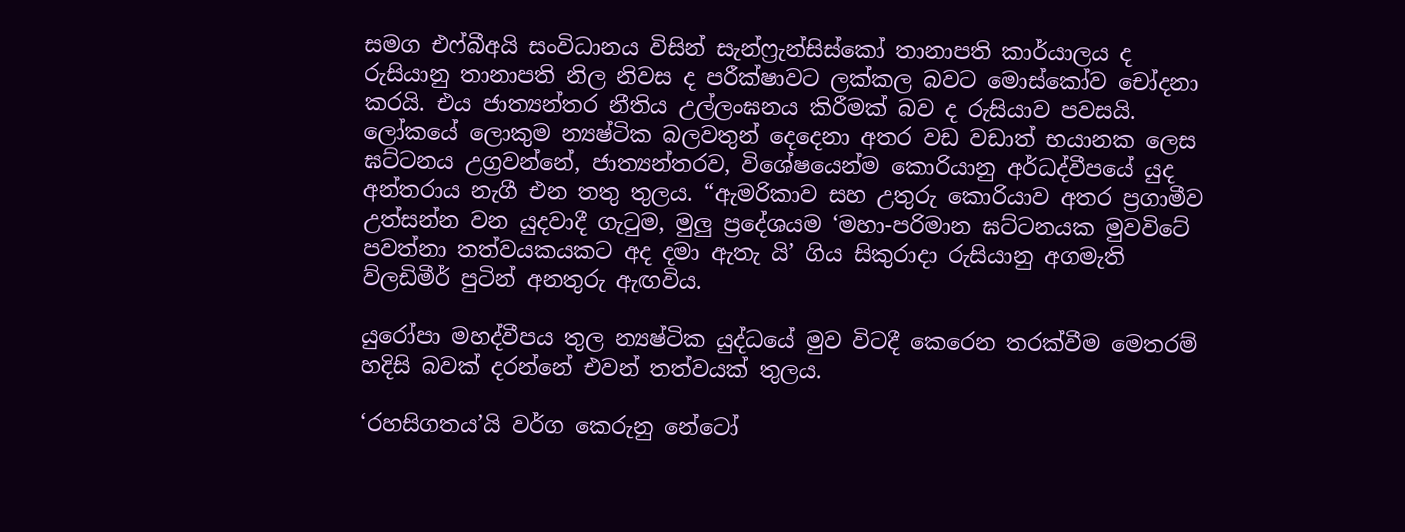සමග එෆ්බීඅයි සංවිධානය විසින් සැන්ෆ්‍රැන්සිස්කෝ තානාපති කාර්යාලය ද රුසියානු තානාපති නිල නිවස ද පරීක්ෂාවට ලක්කල බවට මොස්කෝව චෝදනා කරයි. එය ජාත්‍යන්තර නීතිය උල්ලංඝනය කිරීමක් බව ද රුසියාව පවසයි. ලෝකයේ ලොකුම න්‍යෂ්ටික බලවතුන් දෙදෙනා අතර වඩ වඩාත් භයානක ලෙස ඝට්ටනය උග්‍රවන්නේ, ජාත්‍යන්තරව, විශේෂයෙන්ම කොරියානු අර්ධද්වීපයේ යුද අන්තරාය නැගී එන තතු තුලය. “ඇමරිකාව සහ උතුරු කොරියාව අතර ප්‍රගාමීව උත්සන්න වන යුදවාදී ගැටුම, මුලු ප්‍රදේශයම ‘මහා-පරිමාන ඝට්ටනයක මුවවිටේ පවත්නා තත්වයකයකට අද දමා ඇතැ යි’ ගිය සිකුරාදා රුසියානු අගමැති ව්ලඩිමීර් පුටින් අනතුරු ඇඟවිය.

යුරෝපා මහද්වීපය තුල න්‍යෂ්ටික යුද්ධයේ මුව විටදී කෙරෙන තරක්වීම මෙතරම් හදිසි බවක් දරන්නේ එවන් තත්වයක් තුලය.

‘රහසිගතය’යි වර්ග කෙරුනු නේටෝ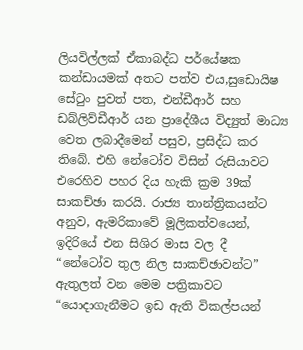ලියවිල්ලක් ඒකාබද්ධ පර්යේෂක කන්ඩායමක් අතට පත්ව එය,සුඩොයිෂ සේටුං පුවත් පත, එන්ඩීආර් සහ ඩබ්ලිව්ඩීආර් යන ප්‍රාදේශීය විද්‍යුත් මාධ්‍ය වෙත ලබාදීමෙන් පසුව, ප්‍රසිද්ධ කර තිබේ. එහි නේටෝව විසින් රුසියාවට එරෙහිව පහර දිය හැකි ක්‍රම 39ක් සාකච්ඡා කරයි. රාජ්‍ය තාන්ත්‍රිකයන්ට අනුව, ඇමරිකාවේ මූලිකත්වයෙන්, ඉදිරියේ එන සිශිර මාස වල දී “නේටෝව තුල නිල සාකච්ඡාවන්ට” ඇතුලත් වන මෙම පත්‍රිකාවට “යොදාගැනීමට ඉඩ ඇති විකල්පයන්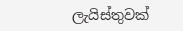ලැයිස්තුවක්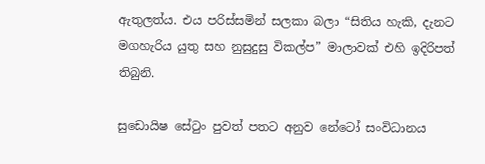ඇතුලත්ය. එය පරිස්සමින් සලකා බලා “සිතිය හැකි, දැනට මගහැරිය යුතු සහ නුසුදුසු විකල්ප” මාලාවක් එහි ඉදිරිපත් තිබුනි.

සුඩොයිෂ සේටුං පුවත් පතට අනුව නේටෝ සංවිධානය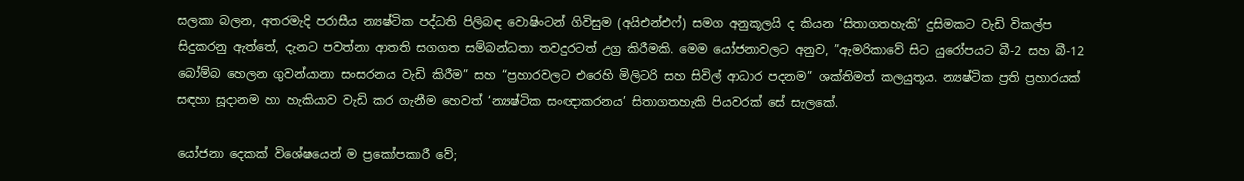සලකා බලන, අතරමැදි පරාසීය න්‍යෂ්ටික පද්ධති පිලිබඳ වොෂිංටන් ගිවිසුම (අයිඑන්එෆ්) සමග අනුකූලයි ද කියන ‘සිතාගතහැකි’ දුසිමකට වැඩි විකල්ප සිදුකරනු ඇත්තේ, දැනට පවත්නා ආතති සගගත සම්බන්ධතා තවදුරටත් උග්‍ර කිරීමකි. මෙම යෝජනාවලට අනුව, ”ඇමරිකාවේ සිට යුරෝපයට බී-2 සහ බී-12 බෝම්බ හෙලන ගුවන්යානා සංසරනය වැඩි කිරීම” සහ “ප්‍රහාරවලට එරෙහි මිලිටරි සහ සිවිල් ආධාර පදනම” ශක්තිමත් කලයුතූය. න්‍යෂ්ටික ප්‍රති ප්‍රහාරයක් සඳහා සූදානම හා හැකියාව වැඩි කර ගැනීම හෙවත් ‘න්‍යෂ්ටික සංඥාකරනය’ සිතාගතහැකි පියවරක් සේ සැලකේ.

යෝජනා දෙකක් විශේෂයෙන් ම ප්‍රකෝපකාරී වේ;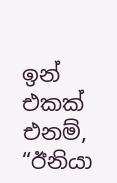ඉන් එකක් එනම්, “ඊනියා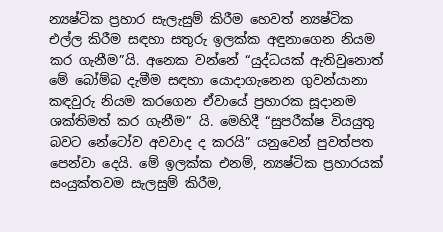න්‍යෂ්ටික ප්‍රහාර සැලැසුම් කිරීම හෙවත් න්‍යෂ්ටික එල්ල කිරීම සඳහා සතුරු ඉලක්ක අඳුනාගෙන නියම කර ගැනීම”යි. අනෙක වන්නේ “යුද්ධයක් ඇතිවුනොත් මේ බෝම්බ දැමීම සඳහා යොදාගැනෙන ගුවන්යානා කඳවුරු නියම කරගෙන ඒවායේ ප්‍රහාරක සූදානම ශක්තිමත් කර ගැනීම” යි. මෙහිදී “සුපරීක්ෂ වියයුතු බවට නේටෝව අවවාද ද කරයි” යනුවෙන් පුවත්පත පෙන්වා දෙයි. මේ ඉලක්ක එනම්, න්‍යෂ්ටික ප්‍රහාරයක් සංයුක්තවම සැලසුම් කිරීම,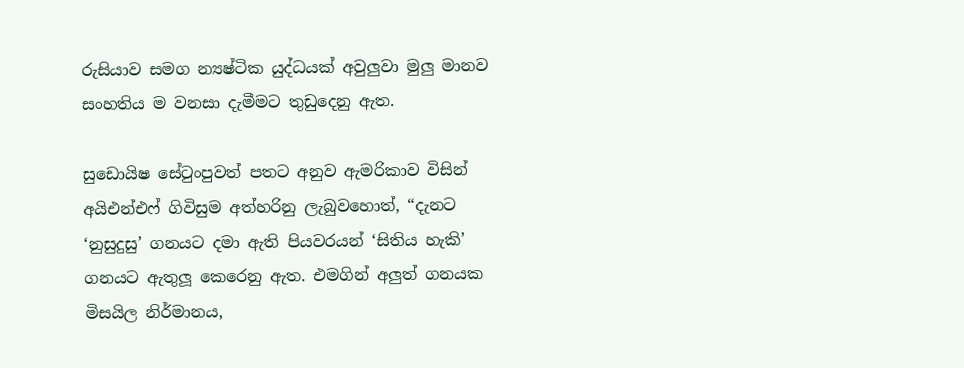රුසියාව සමග න්‍යෂ්ටික යුද්ධයක් අවුලුවා මුලු මානව සංහතිය ම වනසා දැමීමට තුඩුදෙනු ඇත.

සුඩොයිෂ සේටුංපුවත් පතට අනුව ඇමරිකාව විසින් අයිඑන්එෆ් ගිවිසුම අත්හරිනු ලැබුවහොත්, “දැනට ‘නුසුදුසු’ ගනයට දමා ඇති පියවරයන් ‘සිතිය හැකි’ ගනයට ඇතුලූ කෙරෙනු ඇත. එමගින් අලුත් ගනයක මිසයිල නිර්මානය,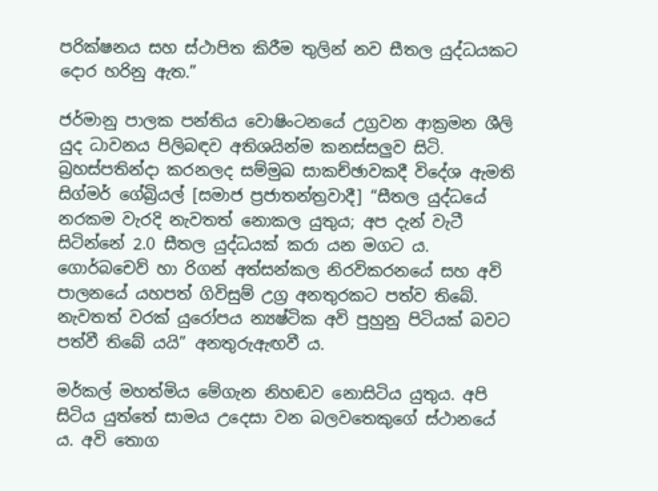පරික්ෂනය සහ ස්ථාපිත කිරීම තුලින් නව සීතල යුද්ධයකට දොර හරිනු ඇත.”

ජර්මානු පාලක පන්තිය වොෂිංටනයේ උග්‍රවන ආක්‍රමන ශීලි යුද ධාවනය පිලිබඳව අතිශයින්ම කනස්සලුව සිටි. බ්‍රහස්පතින්දා කරනලද සම්මුඛ සාකච්ඡාවකදී විදේශ ඇමති සිග්මර් ගේබ්‍රියල් [සමාජ ප්‍රජාතන්ත්‍රවාදී] “සීතල යුද්ධයේ නරකම වැරදි නැවතත් නොකල යුතුය; අප දැන් වැටී සිටින්නේ 2.0 සීතල යුද්ධයක් කරා යන මගට ය. ගොර්බචෙව් හා රිගන් අත්සන්කල නිරවිකරනයේ සහ අවි පාලනයේ යහපත් ගිවිසුම් උග්‍ර අනතුරකට පත්ව තිබේ. නැවතත් වරක් යුරෝපය න්‍යෂ්ටික අවි පුහුනු පිටියක් බවට පත්වී තිබේ යයි” අනතුරුඇඟවී ය.

මර්කල් මහත්මිය මේගැන නිහඬව නොසිටිය යුතුය. අපි සිටිය යුත්තේ සාමය උදෙසා වන බලවතෙකුගේ ස්ථානයේ ය. අවි තොග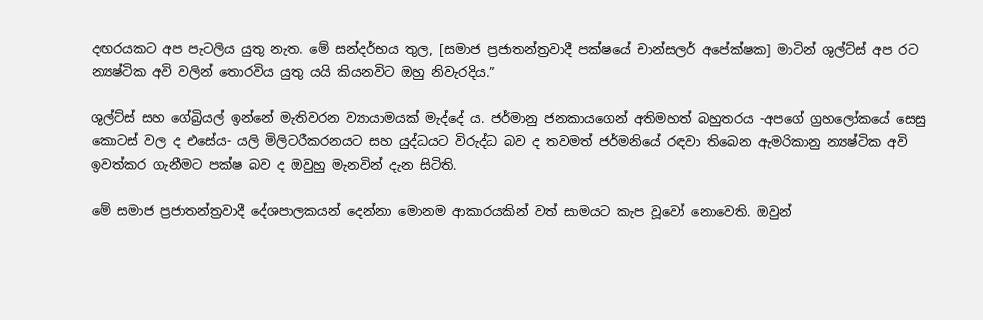දඟරයකට අප පැටලිය යුතු නැත. මේ සන්දර්භය තුල, [සමාජ ප්‍රජාතන්ත්‍රවාදී පක්ෂයේ චාන්සලර් අපේක්ෂක] මාටින් ශුල්ට්ස් අප රට න්‍යෂ්ටික අවි වලින් තොරවිය යුතු යයි කියනවිට ඔහු නිවැරදිය.”

ශුල්ට්ස් සහ ගේබ්‍රියල් ඉන්නේ මැතිවරන ව්‍යායාමයක් මැද්දේ ය. ජර්මානු ජනකායගෙන් අතිමහත් බහුතරය -අපගේ ග්‍රහලෝකයේ සෙසු කොටස් වල ද එසේය- යලි මිලිටරීකරනයට සහ යුද්ධයට විරුද්ධ බව ද තවමත් ජර්මනියේ රඳවා තිබෙන ඇමරිකානු න්‍යෂ්ටික අවි ඉවත්කර ගැනීමට පක්ෂ බව ද ඔවුහු මැනවින් දැන සිටිති.

මේ සමාජ ප්‍රජාතන්ත්‍රවාදී දේශපාලකයන් දෙන්නා මොනම ආකාරයකින් වත් සාමයට කැප වූවෝ නොවෙති. ඔවුන්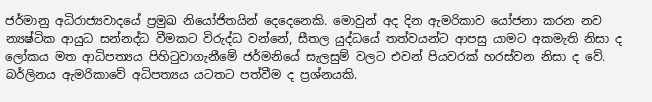ජර්මානු අධිරාජ්‍යවාදයේ ප්‍රමුඛ නියෝජිතයින් දෙදෙනෙකි. මොවුන් අද දින ඇමරිකාව යෝජනා කරන නව න්‍යෂ්ටික ආයුධ සන්නද්ධ වීමකට විරුද්ධ වන්නේ, සීතල යුද්ධයේ තත්වයන්ට ආපසු යාමට අකමැති නිසා ද ලෝකය මත ආධිපත්‍යය පිහිටුවාගැනීමේ ජර්මනියේ සැලසුම් වලට එවන් පියවරක් හරස්වන නිසා ද වේ. බර්ලිනය ඇමරිකාවේ අධිපත්‍යය යටතට පත්වීම ද ප්‍රශ්නයකි.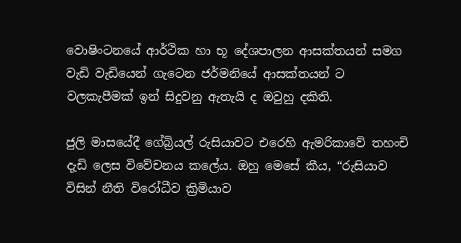වොෂිංටනයේ ආර්ථික හා භූ දේශපාලන ආසක්තයන් සමග වැඩි වැඩියෙන් ගැටෙන ජර්මනියේ ආසක්තයන් ට වලකැපීමක් ඉන් සිදුවනු ඇතැයි ද ඔවුහු දකිති.

ජුලි මාසයේදී ගේබ්‍රියල් රුසියාවට එරෙහි ඇමරිකාවේ තහංචි දැඩි ලෙස විවේචනය කලේය. ඔහු මෙසේ කීය, “රුසියාව විසින් නීති විරෝධීව ක්‍රිමියාව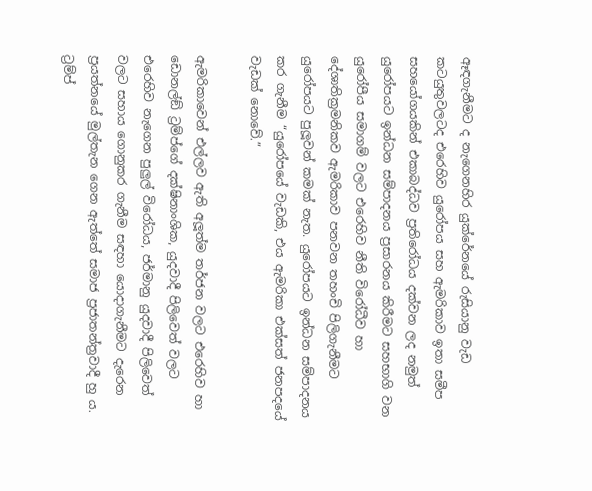ඈඳගැනීමට ද නැගෙනහිර යුක්රේනයේ රුසියානු වැඩ කටයුතුවලටද එරෙහිව යුරෝපය සහ ඇමරිකාව ඉතා සමීප සහයෝගයකින් එකාබද්ධව ප්‍රතිරෝධය දක්වන ලද නමුත් යුරෝපයට ඉන්ධන සම්පාදනය ප්‍රසාරනය කිරීමට සහභාගි වන යුරෝපීය සමාගම් වලට එරෙහිව නීති විරෝධීව හා දේශාතික්‍රමනිකව ඇමරිකාව පනවන තහංචි පිලිගැනීමට යුරෝපයට පුලූවන් කමක් නැත. යුරෝපයට ඉන්ධන සම්පාදනය කර ගැනීම “යුරෝපයේ වැඩකි, එය ඇමරිකා එක්සත් ජනපදයේ වැඩක් නොවේ.”

ඇමරිකාවෙන් එල්ලව ඇති අලූත්ම තර්ජන වලට එරෙහිව හා ඩොනල්ඞ් ට්‍රම්ප්ගේ දක්ෂිනාංශික, යුදවාදී පිලිවෙත් වලට එරෙහිව නැගෙන පුලුල් විරෝධය, ජර්මානු යුදවාදී පිලිවෙත් වලට සහාය ගොනුකර ගැනීම සඳහා යොදාගැනීමට දැරෙන ප්‍රයත්නයේ මුල්තැන ගෙන ඇත්තේ සමාජ ප්‍රජාතන්ත්‍රවාදී හු ය. ට්‍රම්ප්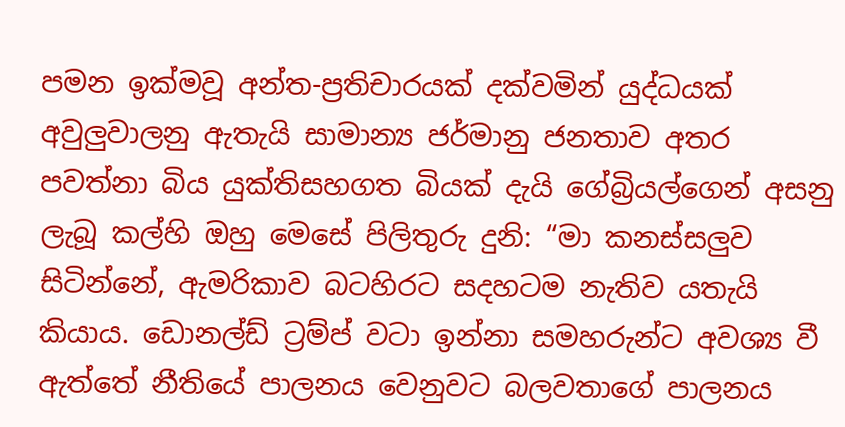පමන ඉක්මවූ අන්ත-ප්‍රතිචාරයක් දක්වමින් යුද්ධයක් අවුලුවාලනු ඇතැයි සාමාන්‍ය ජර්මානු ජනතාව අතර පවත්නා බිය යුක්තිසහගත බියක් දැයි ගේබ්‍රියල්ගෙන් අසනු ලැබූ කල්හි ඔහු මෙසේ පිලිතුරු දුනි: “මා කනස්සලුව සිටින්නේ, ඇමරිකාව බටහිරට සදහටම නැතිව යතැයි කියාය. ඩොනල්ඩ් ට්‍රම්ප් වටා ඉන්නා සමහරුන්ට අවශ්‍ය වී ඇත්තේ නීතියේ පාලනය වෙනුවට බලවතාගේ පාලනය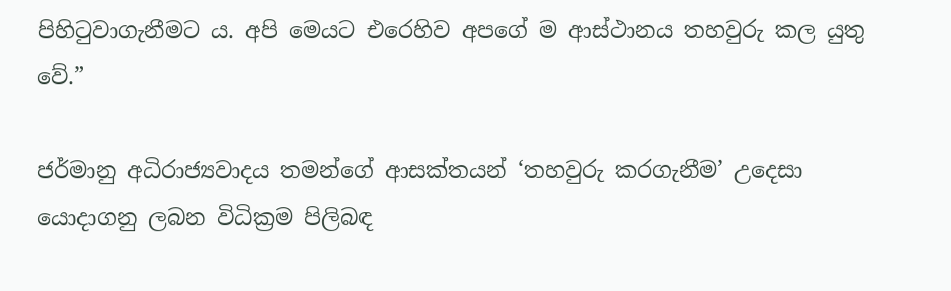පිහිටුවාගැනීමට ය. අපි මෙයට එරෙහිව අපගේ ම ආස්ථානය තහවුරු කල යුතු වේ.”

ජර්මානු අධිරාජ්‍යවාදය තමන්ගේ ආසක්තයන් ‘තහවුරු කරගැනීම’ උදෙසා යොදාගනු ලබන විධික්‍රම පිලිබඳ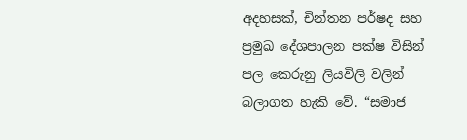අදහසක්, චින්තන පර්ෂද සහ ප්‍රමුඛ දේශපාලන පක්ෂ විසින් පල කෙරුනු ලියවිලි වලින් බලාගත හැකි වේ. “සමාජ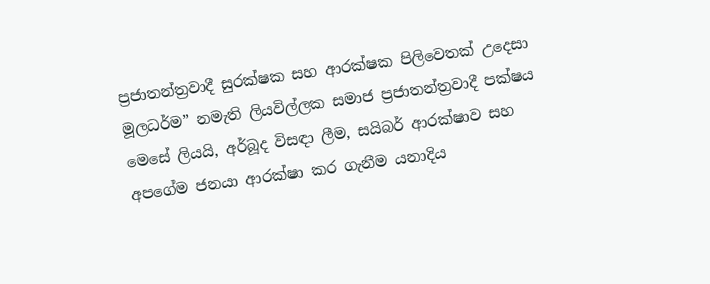ප්‍රජාතන්ත්‍රවාදී සුරක්ෂක සහ ආරක්ෂක පිලිවෙතක් උදෙසා මූලධර්ම” නමැති ලියවිල්ලක සමාජ ප්‍රජාතන්ත්‍රවාදී පක්ෂය මෙසේ ලියයි, අර්බූද විසඳා ලීම, සයිබර් ආරක්ෂාව සහ අපගේම ජනයා ආරක්ෂා කර ගැනීම යනාදිය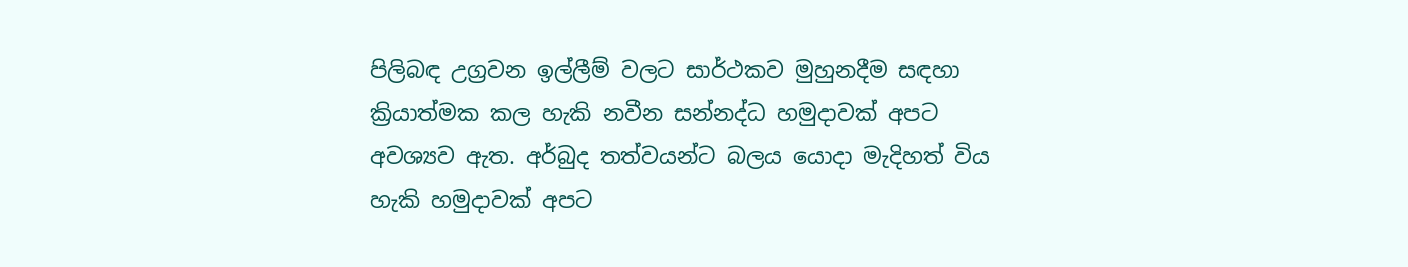පිලිබඳ උග්‍රවන ඉල්ලීම් වලට සාර්ථකව මුහුනදීම සඳහා ක්‍රියාත්මක කල හැකි නවීන සන්නද්ධ හමුදාවක් අපට අවශ්‍යව ඇත. අර්බුද තත්වයන්ට බලය යොදා මැදිහත් විය හැකි හමුදාවක් අපට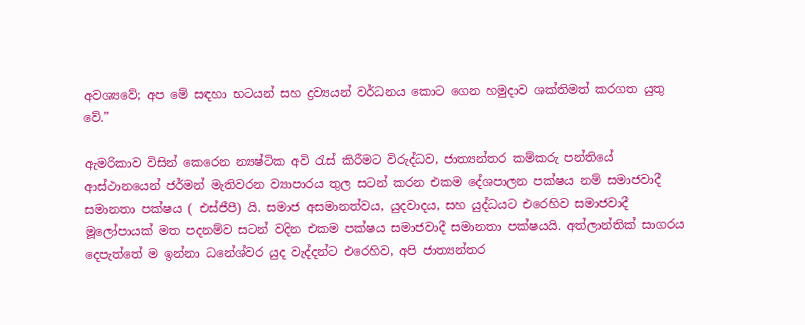අවශ්‍යවේ; අප මේ සඳහා භටයන් සහ ද්‍රව්‍යයන් වර්ධනය කොට ගෙන හමුදාව ශක්තිමත් කරගත යුතු වේ.”

ඇමරිකාව විසින් කෙරෙන න්‍යෂ්ටික අවි රැස් කිරීමට විරුද්ධව, ජාත්‍යන්තර කම්කරු පන්තියේ ආස්ථානයෙන් ජර්මන් මැතිවරන ව්‍යාපාරය තුල සටන් කරන එකම දේශපාලන පක්ෂය නම් සමාජවාදී සමානතා පක්ෂය ( එස්ජීපී) යි. සමාජ අසමානත්වය, යුදවාදය, සහ යුද්ධයට එරෙහිව සමාජවාදී මූලෝපායක් මත පදනම්ව සටන් වදින එකම පක්ෂය සමාජවාදී සමානතා පක්ෂයයි. අත්ලාන්තික් සාගරය දෙපැත්තේ ම ඉන්නා ධනේශ්වර යුද වැද්දන්ට එරෙහිව, අපි ජාත්‍යන්තර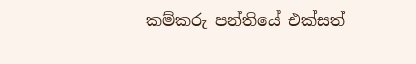කම්කරු පන්තියේ එක්සත්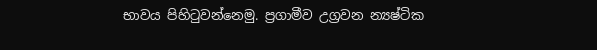භාවය පිහිටුවන්නෙමු. ප්‍රගාමීව උග්‍රවන න්‍යෂ්ටික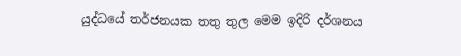යුද්ධයේ තර්ජනයක තතු තුල මෙම ඉදිරි දර්ශනය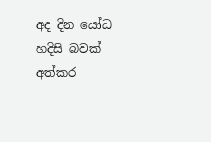අද දින යෝධ හදිසි බවක් අත්කර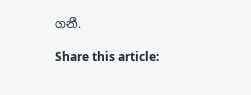ගනී.

Share this article: